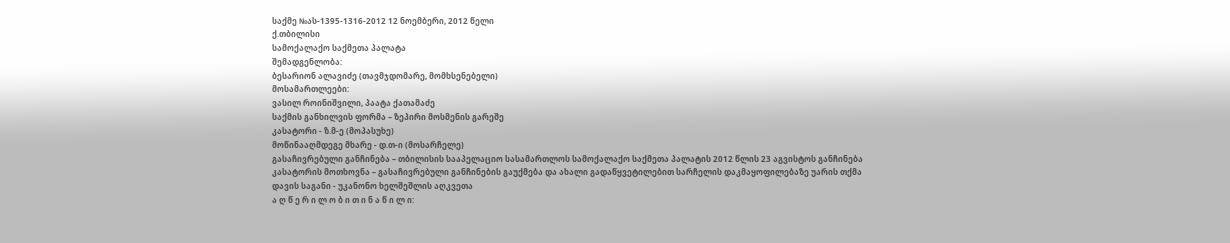საქმე №ას-1395-1316-2012 12 ნოემბერი, 2012 წელი
ქ.თბილისი
სამოქალაქო საქმეთა პალატა
შემადგენლობა:
ბესარიონ ალავიძე (თავმჯდომარე, მომხსენებელი)
მოსამართლეები:
ვასილ როინიშვილი, პაატა ქათამაძე
საქმის განხილვის ფორმა – ზეპირი მოსმენის გარეშე
კასატორი - ზ.მ-ე (მოპასუხე)
მოწინააღმდეგე მხარე - დ.თ-ი (მოსარჩელე)
გასაჩივრებული განჩინება – თბილისის სააპელაციო სასამართლოს სამოქალაქო საქმეთა პალატის 2012 წლის 23 აგვისტოს განჩინება
კასატორის მოთხოვნა – გასაჩივრებული განჩინების გაუქმება და ახალი გადაწყვეტილებით სარჩელის დაკმაყოფილებაზე უარის თქმა
დავის საგანი - უკანონო ხელშეშლის აღკვეთა
ა ღ წ ე რ ი ლ ო ბ ი თ ი ნ ა წ ი ლ ი: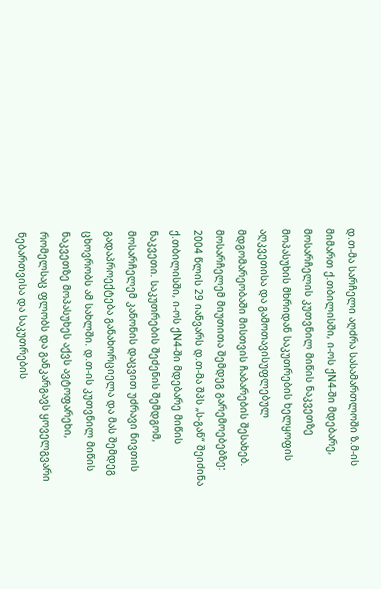დ.თ-მა სარჩელი აღძრა სასამართლოში ზ.მ-ის მიმართ ქ.თბილისში, ი-ოს ქN4-ში მდებარე, მოსარჩელის კუთვნილ მიწის ნაკვეთზე მოპასუხის მხრიდან საკუთრების ხელყოფის აღკვეთისა და გამოთავისუფლებულ მდგომარეობაში მისთვის ჩაბარების შესახებ. მოსარჩელემ მიუთითა შემდეგ გარემოებებზე:
2004 წლის 29 იანვარს დ.თ-მა შპს „ს-გან“ შეიძინა ქ.თბილისში, ი-ოს ქN4-ში მდებარე მიწის ნაკვეთი. საკუთრების შეძენის შემდგომ, მოსარჩელემ კანონის დაცვით უძრავი ნივთის გადაპროექტება განახორციელა და მას შემდეგ ცხოვრობს ამ სახლში. დ.თ-ის კუთვნილ მიწის ნაკვეთზე მოპასუხეს აქვს ავტოფარეხი, რომელსაც ფლობს და განკარგავს ყოველგვარი ნებართვისა და საკუთრების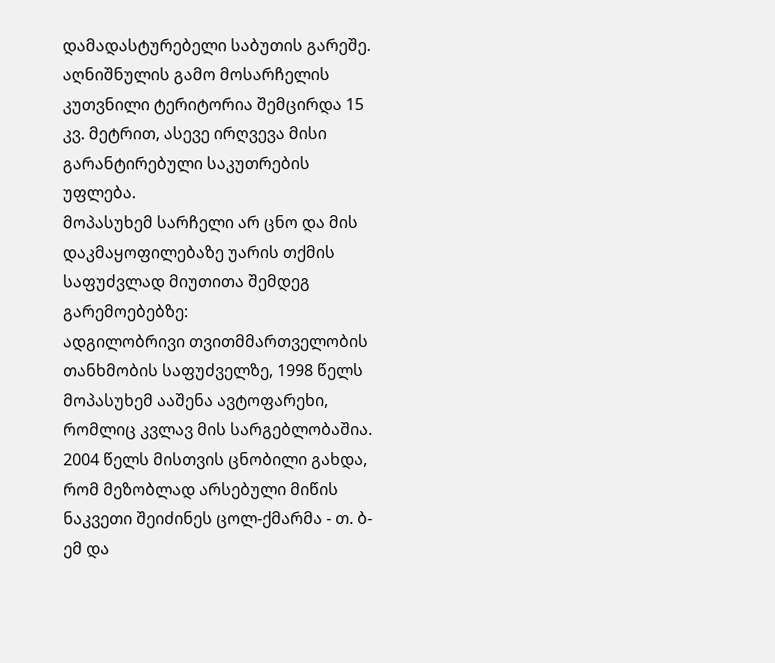დამადასტურებელი საბუთის გარეშე. აღნიშნულის გამო მოსარჩელის კუთვნილი ტერიტორია შემცირდა 15 კვ. მეტრით, ასევე ირღვევა მისი გარანტირებული საკუთრების უფლება.
მოპასუხემ სარჩელი არ ცნო და მის დაკმაყოფილებაზე უარის თქმის საფუძვლად მიუთითა შემდეგ გარემოებებზე:
ადგილობრივი თვითმმართველობის თანხმობის საფუძველზე, 1998 წელს მოპასუხემ ააშენა ავტოფარეხი, რომლიც კვლავ მის სარგებლობაშია. 2004 წელს მისთვის ცნობილი გახდა, რომ მეზობლად არსებული მიწის ნაკვეთი შეიძინეს ცოლ-ქმარმა - თ. ბ-ემ და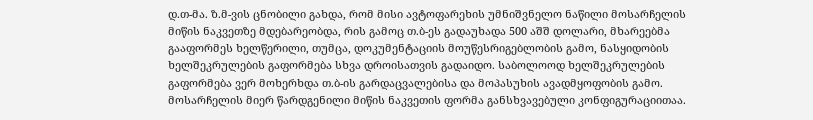დ.თ-მა. ზ.მ-ვის ცნობილი გახდა, რომ მისი ავტოფარეხის უმნიშვნელო ნაწილი მოსარჩელის მიწის ნაკვეთზე მდებარეობდა, რის გამოც თ.ბ-ეს გადაუხადა 500 აშშ დოლარი, მხარეებმა გააფორმეს ხელწერილი, თუმცა, დოკუმენტაციის მოუწესრიგებლობის გამო, ნასყიდობის ხელშეკრულების გაფორმება სხვა დროისათვის გადაიდო. საბოლოოდ ხელშეკრულების გაფორმება ვერ მოხერხდა თ.ბ-ის გარდაცვალებისა და მოპასუხის ავადმყოფობის გამო. მოსარჩელის მიერ წარდგენილი მიწის ნაკვეთის ფორმა განსხვავებული კონფიგურაციითაა.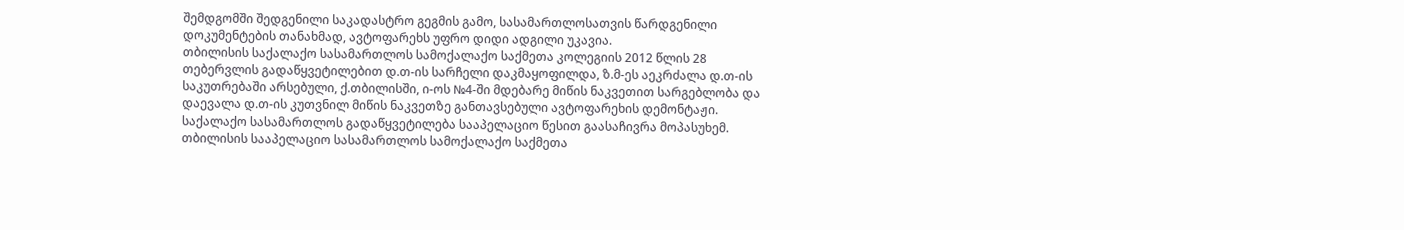შემდგომში შედგენილი საკადასტრო გეგმის გამო, სასამართლოსათვის წარდგენილი დოკუმენტების თანახმად, ავტოფარეხს უფრო დიდი ადგილი უკავია.
თბილისის საქალაქო სასამართლოს სამოქალაქო საქმეთა კოლეგიის 2012 წლის 28 თებერვლის გადაწყვეტილებით დ.თ-ის სარჩელი დაკმაყოფილდა, ზ.მ-ეს აეკრძალა დ.თ-ის საკუთრებაში არსებული, ქ.თბილისში, ი-ოს №4-ში მდებარე მიწის ნაკვეთით სარგებლობა და დაევალა დ.თ-ის კუთვნილ მიწის ნაკვეთზე განთავსებული ავტოფარეხის დემონტაჟი.
საქალაქო სასამართლოს გადაწყვეტილება სააპელაციო წესით გაასაჩივრა მოპასუხემ.
თბილისის სააპელაციო სასამართლოს სამოქალაქო საქმეთა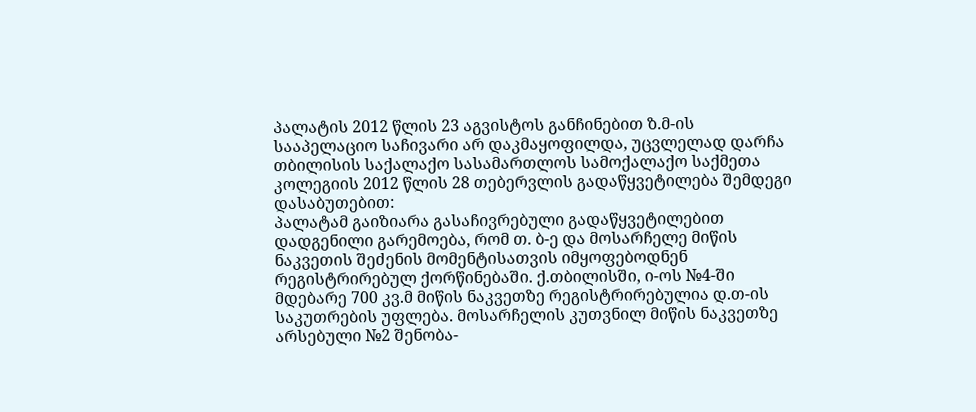პალატის 2012 წლის 23 აგვისტოს განჩინებით ზ.მ-ის სააპელაციო საჩივარი არ დაკმაყოფილდა, უცვლელად დარჩა თბილისის საქალაქო სასამართლოს სამოქალაქო საქმეთა კოლეგიის 2012 წლის 28 თებერვლის გადაწყვეტილება შემდეგი დასაბუთებით:
პალატამ გაიზიარა გასაჩივრებული გადაწყვეტილებით დადგენილი გარემოება, რომ თ. ბ-ე და მოსარჩელე მიწის ნაკვეთის შეძენის მომენტისათვის იმყოფებოდნენ რეგისტრირებულ ქორწინებაში. ქ.თბილისში, ი-ოს №4-ში მდებარე 700 კვ.მ მიწის ნაკვეთზე რეგისტრირებულია დ.თ-ის საკუთრების უფლება. მოსარჩელის კუთვნილ მიწის ნაკვეთზე არსებული №2 შენობა-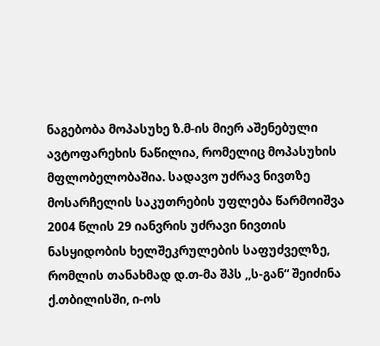ნაგებობა მოპასუხე ზ.მ-ის მიერ აშენებული ავტოფარეხის ნაწილია, რომელიც მოპასუხის მფლობელობაშია. სადავო უძრავ ნივთზე მოსარჩელის საკუთრების უფლება წარმოიშვა 2004 წლის 29 იანვრის უძრავი ნივთის ნასყიდობის ხელშეკრულების საფუძველზე, რომლის თანახმად დ.თ-მა შპს ,,ს-გან“ შეიძინა ქ.თბილისში, ი-ოს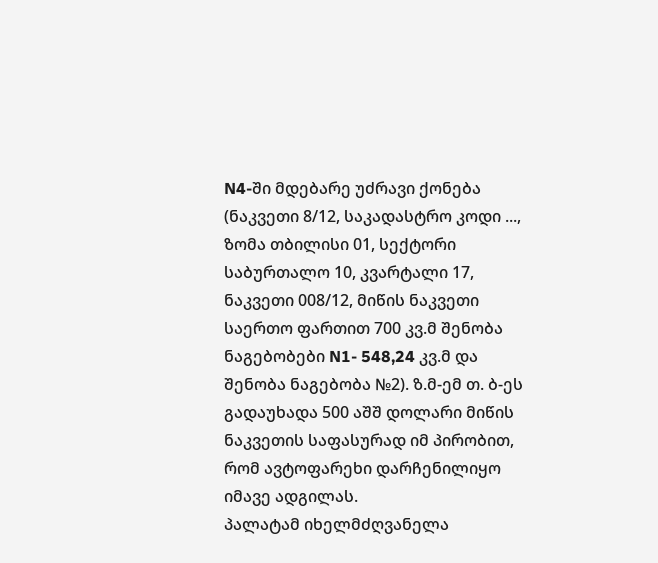N4-ში მდებარე უძრავი ქონება (ნაკვეთი 8/12, საკადასტრო კოდი ..., ზომა თბილისი 01, სექტორი საბურთალო 10, კვარტალი 17, ნაკვეთი 008/12, მიწის ნაკვეთი საერთო ფართით 700 კვ.მ შენობა ნაგებობები N1- 548,24 კვ.მ და შენობა ნაგებობა №2). ზ.მ-ემ თ. ბ-ეს გადაუხადა 500 აშშ დოლარი მიწის ნაკვეთის საფასურად იმ პირობით, რომ ავტოფარეხი დარჩენილიყო იმავე ადგილას.
პალატამ იხელმძღვანელა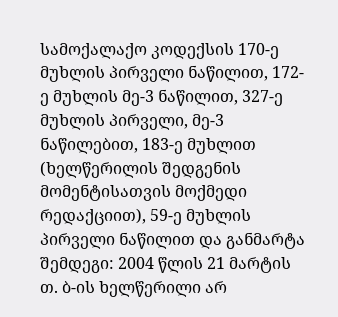სამოქალაქო კოდექსის 170-ე მუხლის პირველი ნაწილით, 172-ე მუხლის მე-3 ნაწილით, 327-ე მუხლის პირველი, მე-3 ნაწილებით, 183-ე მუხლით (ხელწერილის შედგენის მომენტისათვის მოქმედი რედაქციით), 59-ე მუხლის პირველი ნაწილით და განმარტა შემდეგი: 2004 წლის 21 მარტის თ. ბ-ის ხელწერილი არ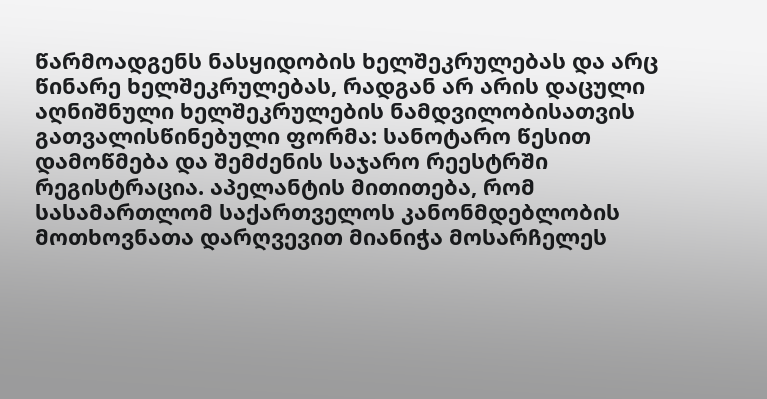წარმოადგენს ნასყიდობის ხელშეკრულებას და არც წინარე ხელშეკრულებას, რადგან არ არის დაცული აღნიშნული ხელშეკრულების ნამდვილობისათვის გათვალისწინებული ფორმა: სანოტარო წესით დამოწმება და შემძენის საჯარო რეესტრში რეგისტრაცია. აპელანტის მითითება, რომ სასამართლომ საქართველოს კანონმდებლობის მოთხოვნათა დარღვევით მიანიჭა მოსარჩელეს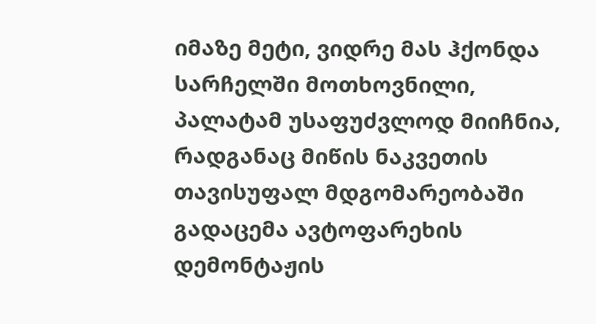იმაზე მეტი, ვიდრე მას ჰქონდა სარჩელში მოთხოვნილი, პალატამ უსაფუძვლოდ მიიჩნია, რადგანაც მიწის ნაკვეთის თავისუფალ მდგომარეობაში გადაცემა ავტოფარეხის დემონტაჟის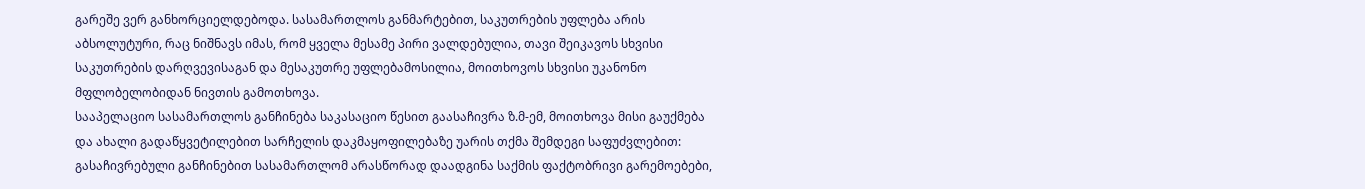გარეშე ვერ განხორციელდებოდა. სასამართლოს განმარტებით, საკუთრების უფლება არის აბსოლუტური, რაც ნიშნავს იმას, რომ ყველა მესამე პირი ვალდებულია, თავი შეიკავოს სხვისი საკუთრების დარღვევისაგან და მესაკუთრე უფლებამოსილია, მოითხოვოს სხვისი უკანონო მფლობელობიდან ნივთის გამოთხოვა.
სააპელაციო სასამართლოს განჩინება საკასაციო წესით გაასაჩივრა ზ.მ-ემ, მოითხოვა მისი გაუქმება და ახალი გადაწყვეტილებით სარჩელის დაკმაყოფილებაზე უარის თქმა შემდეგი საფუძვლებით:
გასაჩივრებული განჩინებით სასამართლომ არასწორად დაადგინა საქმის ფაქტობრივი გარემოებები,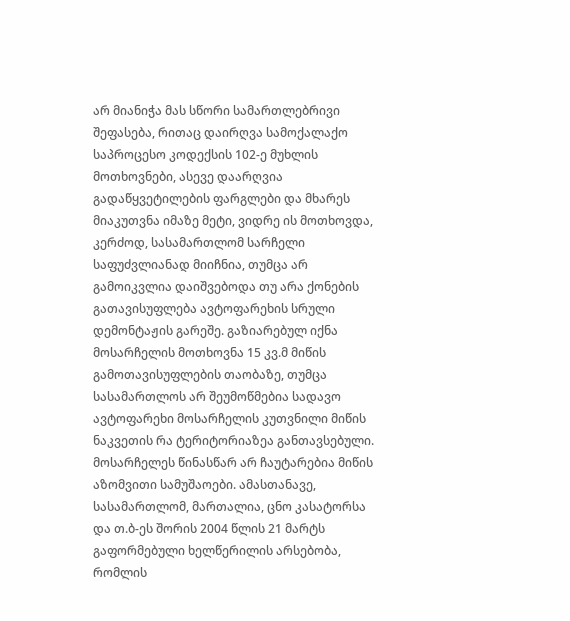არ მიანიჭა მას სწორი სამართლებრივი შეფასება, რითაც დაირღვა სამოქალაქო საპროცესო კოდექსის 102-ე მუხლის მოთხოვნები, ასევე დაარღვია გადაწყვეტილების ფარგლები და მხარეს მიაკუთვნა იმაზე მეტი, ვიდრე ის მოთხოვდა, კერძოდ, სასამართლომ სარჩელი საფუძვლიანად მიიჩნია, თუმცა არ გამოიკვლია დაიშვებოდა თუ არა ქონების გათავისუფლება ავტოფარეხის სრული დემონტაჟის გარეშე. გაზიარებულ იქნა მოსარჩელის მოთხოვნა 15 კვ.მ მიწის გამოთავისუფლების თაობაზე, თუმცა სასამართლოს არ შეუმოწმებია სადავო ავტოფარეხი მოსარჩელის კუთვნილი მიწის ნაკვეთის რა ტერიტორიაზეა განთავსებული. მოსარჩელეს წინასწარ არ ჩაუტარებია მიწის აზომვითი სამუშაოები. ამასთანავე, სასამართლომ, მართალია, ცნო კასატორსა და თ.ბ-ეს შორის 2004 წლის 21 მარტს გაფორმებული ხელწერილის არსებობა, რომლის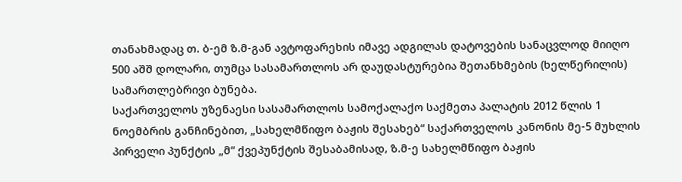თანახმადაც თ. ბ-ემ ზ.მ-გან ავტოფარეხის იმავე ადგილას დატოვების სანაცვლოდ მიიღო 500 აშშ დოლარი, თუმცა სასამართლოს არ დაუდასტურებია შეთანხმების (ხელწერილის) სამართლებრივი ბუნება.
საქართველოს უზენაესი სასამართლოს სამოქალაქო საქმეთა პალატის 2012 წლის 1 ნოემბრის განჩინებით, „სახელმწიფო ბაჟის შესახებ“ საქართველოს კანონის მე-5 მუხლის პირველი პუნქტის „მ“ ქვეპუნქტის შესაბამისად, ზ.მ-ე სახელმწიფო ბაჟის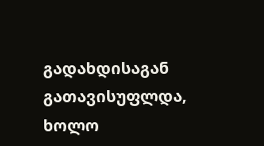გადახდისაგან გათავისუფლდა, ხოლო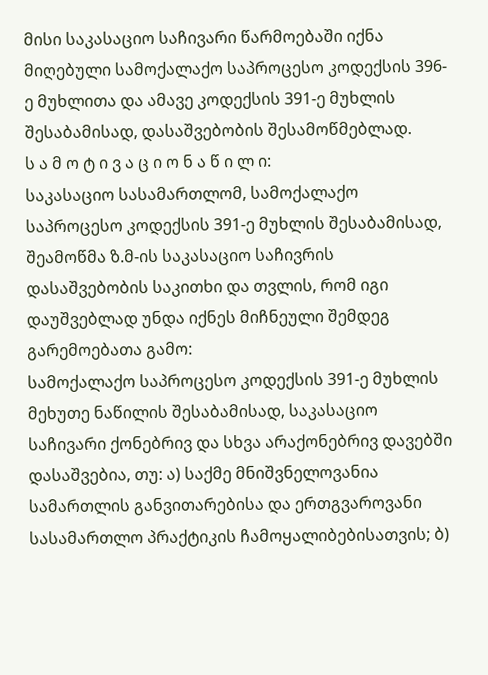მისი საკასაციო საჩივარი წარმოებაში იქნა მიღებული სამოქალაქო საპროცესო კოდექსის 396-ე მუხლითა და ამავე კოდექსის 391-ე მუხლის შესაბამისად, დასაშვებობის შესამოწმებლად.
ს ა მ ო ტ ი ვ ა ც ი ო ნ ა წ ი ლ ი:
საკასაციო სასამართლომ, სამოქალაქო საპროცესო კოდექსის 391-ე მუხლის შესაბამისად, შეამოწმა ზ.მ-ის საკასაციო საჩივრის დასაშვებობის საკითხი და თვლის, რომ იგი დაუშვებლად უნდა იქნეს მიჩნეული შემდეგ გარემოებათა გამო:
სამოქალაქო საპროცესო კოდექსის 391-ე მუხლის მეხუთე ნაწილის შესაბამისად, საკასაციო საჩივარი ქონებრივ და სხვა არაქონებრივ დავებში დასაშვებია, თუ: ა) საქმე მნიშვნელოვანია სამართლის განვითარებისა და ერთგვაროვანი სასამართლო პრაქტიკის ჩამოყალიბებისათვის; ბ)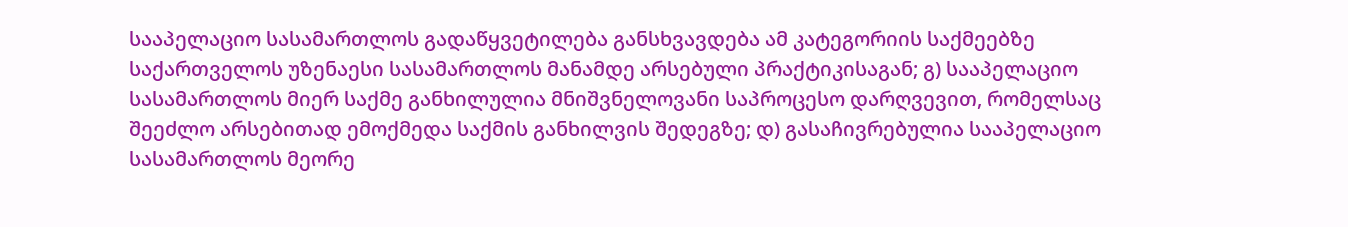სააპელაციო სასამართლოს გადაწყვეტილება განსხვავდება ამ კატეგორიის საქმეებზე საქართველოს უზენაესი სასამართლოს მანამდე არსებული პრაქტიკისაგან; გ) სააპელაციო სასამართლოს მიერ საქმე განხილულია მნიშვნელოვანი საპროცესო დარღვევით, რომელსაც შეეძლო არსებითად ემოქმედა საქმის განხილვის შედეგზე; დ) გასაჩივრებულია სააპელაციო სასამართლოს მეორე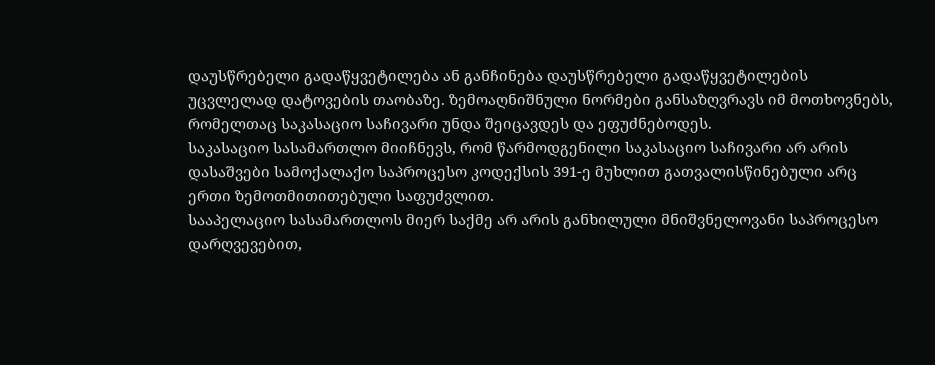დაუსწრებელი გადაწყვეტილება ან განჩინება დაუსწრებელი გადაწყვეტილების უცვლელად დატოვების თაობაზე. ზემოაღნიშნული ნორმები განსაზღვრავს იმ მოთხოვნებს, რომელთაც საკასაციო საჩივარი უნდა შეიცავდეს და ეფუძნებოდეს.
საკასაციო სასამართლო მიიჩნევს, რომ წარმოდგენილი საკასაციო საჩივარი არ არის დასაშვები სამოქალაქო საპროცესო კოდექსის 391-ე მუხლით გათვალისწინებული არც ერთი ზემოთმითითებული საფუძვლით.
სააპელაციო სასამართლოს მიერ საქმე არ არის განხილული მნიშვნელოვანი საპროცესო დარღვევებით,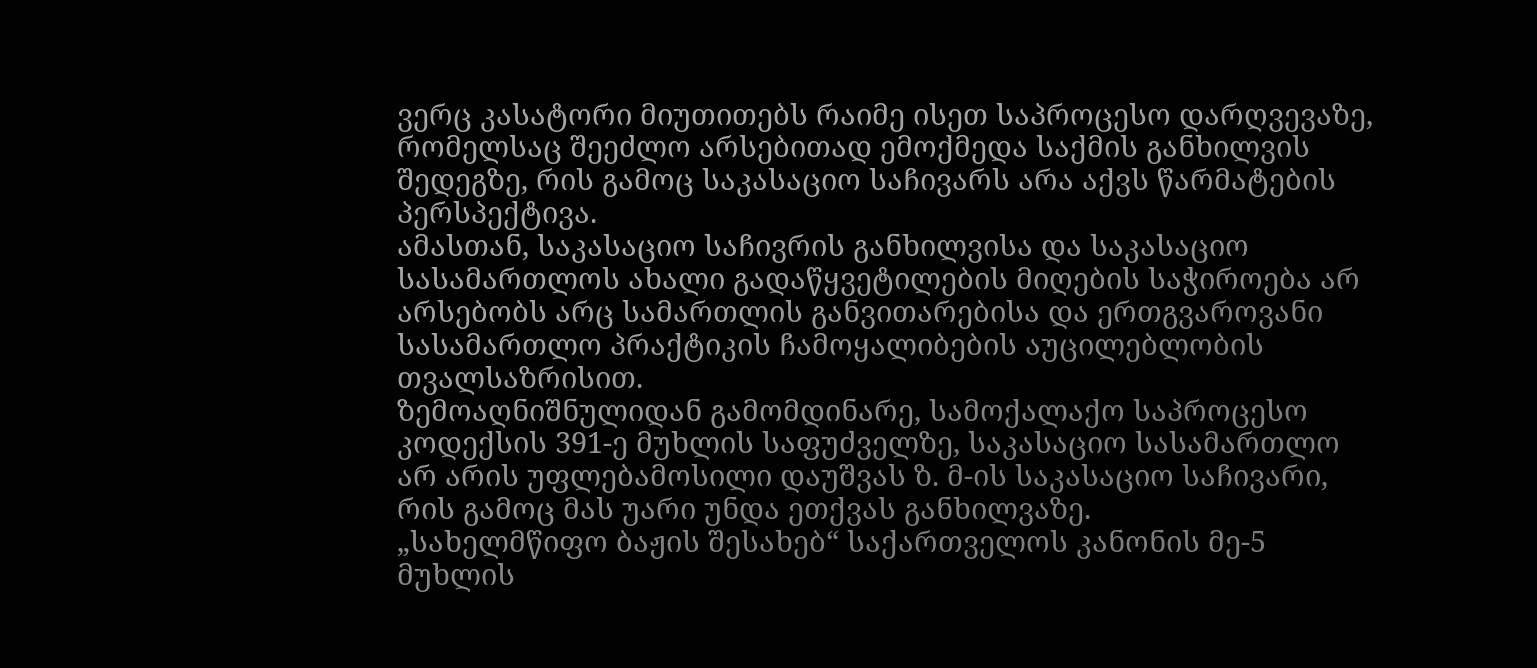ვერც კასატორი მიუთითებს რაიმე ისეთ საპროცესო დარღვევაზე, რომელსაც შეეძლო არსებითად ემოქმედა საქმის განხილვის შედეგზე, რის გამოც საკასაციო საჩივარს არა აქვს წარმატების პერსპექტივა.
ამასთან, საკასაციო საჩივრის განხილვისა და საკასაციო სასამართლოს ახალი გადაწყვეტილების მიღების საჭიროება არ არსებობს არც სამართლის განვითარებისა და ერთგვაროვანი სასამართლო პრაქტიკის ჩამოყალიბების აუცილებლობის თვალსაზრისით.
ზემოაღნიშნულიდან გამომდინარე, სამოქალაქო საპროცესო კოდექსის 391-ე მუხლის საფუძველზე, საკასაციო სასამართლო არ არის უფლებამოსილი დაუშვას ზ. მ-ის საკასაციო საჩივარი, რის გამოც მას უარი უნდა ეთქვას განხილვაზე.
„სახელმწიფო ბაჟის შესახებ“ საქართველოს კანონის მე-5 მუხლის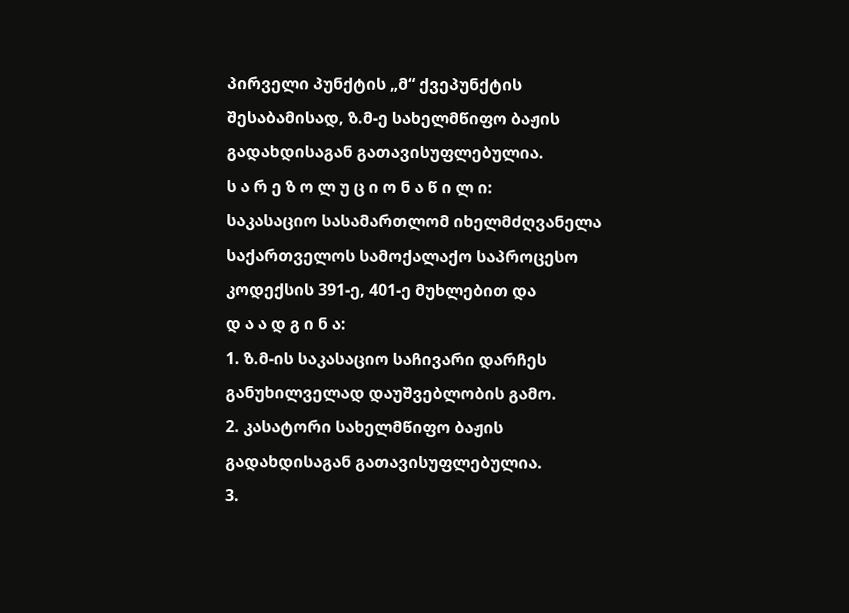პირველი პუნქტის „მ“ ქვეპუნქტის შესაბამისად, ზ.მ-ე სახელმწიფო ბაჟის გადახდისაგან გათავისუფლებულია.
ს ა რ ე ზ ო ლ უ ც ი ო ნ ა წ ი ლ ი:
საკასაციო სასამართლომ იხელმძღვანელა საქართველოს სამოქალაქო საპროცესო კოდექსის 391-ე, 401-ე მუხლებით და
დ ა ა დ გ ი ნ ა:
1. ზ.მ-ის საკასაციო საჩივარი დარჩეს განუხილველად დაუშვებლობის გამო.
2. კასატორი სახელმწიფო ბაჟის გადახდისაგან გათავისუფლებულია.
3.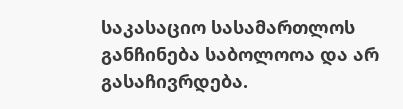საკასაციო სასამართლოს განჩინება საბოლოოა და არ გასაჩივრდება.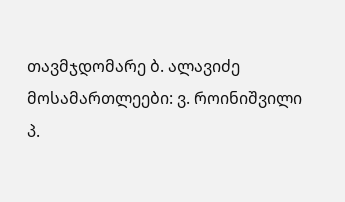თავმჯდომარე ბ. ალავიძე
მოსამართლეები: ვ. როინიშვილი
პ.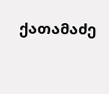ქათამაძე